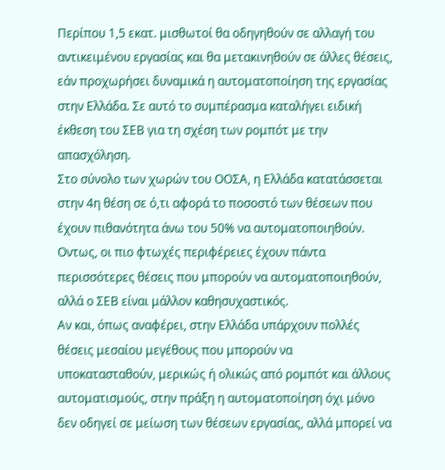Περίπου 1,5 εκατ. μισθωτοί θα οδηγηθούν σε αλλαγή του αντικειμένου εργασίας και θα μετακινηθούν σε άλλες θέσεις, εάν προχωρήσει δυναμικά η αυτοματοποίηση της εργασίας στην Ελλάδα. Σε αυτό το συμπέρασμα καταλήγει ειδική έκθεση του ΣΕΒ για τη σχέση των ρομπότ με την απασχόληση.
Στο σύνολο των χωρών του ΟΟΣΑ, η Ελλάδα κατατάσσεται στην 4η θέση σε ό,τι αφορά το ποσοστό των θέσεων που έχουν πιθανότητα άνω του 50% να αυτοματοποιηθούν. Οντως, οι πιο φτωχές περιφέρειες έχουν πάντα περισσότερες θέσεις που μπορούν να αυτοματοποιηθούν, αλλά ο ΣΕΒ είναι μάλλον καθησυχαστικός.
Αν και, όπως αναφέρει, στην Ελλάδα υπάρχουν πολλές θέσεις μεσαίου μεγέθους που μπορούν να υποκατασταθούν, μερικώς ή ολικώς από ρομπότ και άλλους αυτοματισμούς, στην πράξη η αυτοματοποίηση όχι μόνο δεν οδηγεί σε μείωση των θέσεων εργασίας, αλλά μπορεί να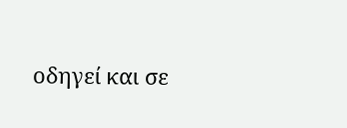οδηγεί και σε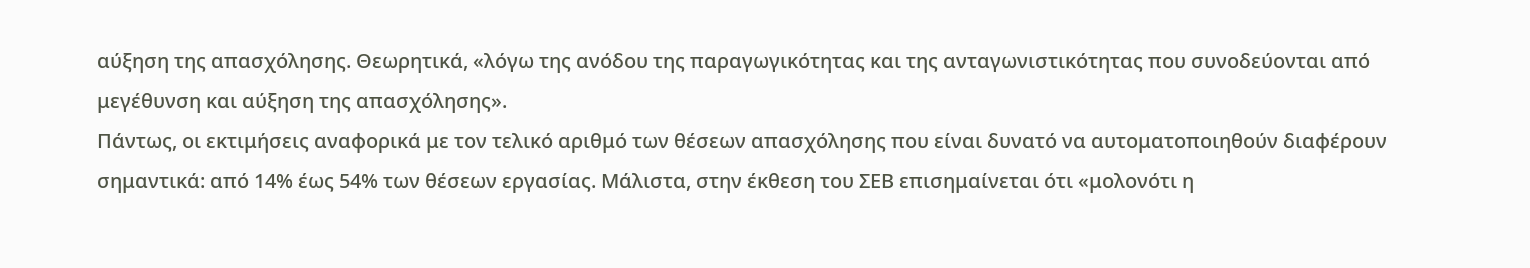αύξηση της απασχόλησης. Θεωρητικά, «λόγω της ανόδου της παραγωγικότητας και της ανταγωνιστικότητας που συνοδεύονται από μεγέθυνση και αύξηση της απασχόλησης».
Πάντως, οι εκτιμήσεις αναφορικά με τον τελικό αριθμό των θέσεων απασχόλησης που είναι δυνατό να αυτοματοποιηθούν διαφέρουν σημαντικά: από 14% έως 54% των θέσεων εργασίας. Μάλιστα, στην έκθεση του ΣΕΒ επισημαίνεται ότι «μολονότι η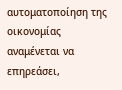αυτοματοποίηση της οικονομίας αναμένεται να επηρεάσει,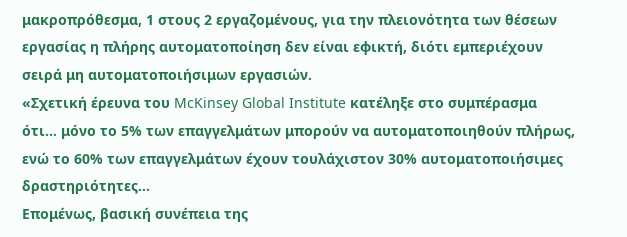μακροπρόθεσμα, 1 στους 2 εργαζομένους, για την πλειονότητα των θέσεων εργασίας η πλήρης αυτοματοποίηση δεν είναι εφικτή, διότι εμπεριέχουν σειρά μη αυτοματοποιήσιμων εργασιών.
«Σχετική έρευνα του McKinsey Global Institute κατέληξε στο συμπέρασμα ότι… μόνο το 5% των επαγγελμάτων μπορούν να αυτοματοποιηθούν πλήρως, ενώ το 60% των επαγγελμάτων έχουν τουλάχιστον 30% αυτοματοποιήσιμες δραστηριότητες…
Επομένως, βασική συνέπεια της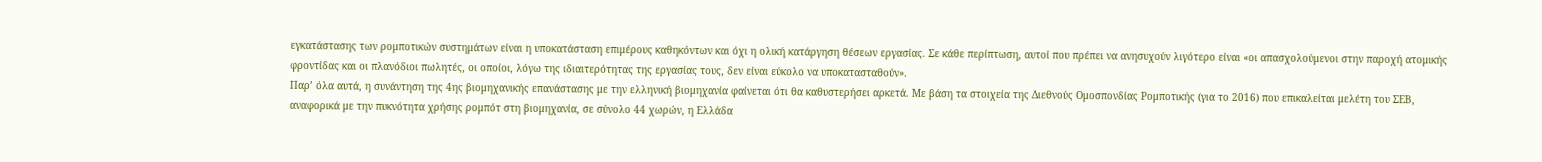εγκατάστασης των ρομποτικών συστημάτων είναι η υποκατάσταση επιμέρους καθηκόντων και όχι η ολική κατάργηση θέσεων εργασίας. Σε κάθε περίπτωση, αυτοί που πρέπει να ανησυχούν λιγότερο είναι «οι απασχολούμενοι στην παροχή ατομικής φροντίδας και οι πλανόδιοι πωλητές, οι οποίοι, λόγω της ιδιαιτερότητας της εργασίας τους, δεν είναι εύκολο να υποκατασταθούν».
Παρ’ όλα αυτά, η συνάντηση της 4ης βιομηχανικής επανάστασης με την ελληνική βιομηχανία φαίνεται ότι θα καθυστερήσει αρκετά. Με βάση τα στοιχεία της Διεθνούς Ομοσπονδίας Ρομποτικής (για το 2016) που επικαλείται μελέτη του ΣΕΒ, αναφορικά με την πυκνότητα χρήσης ρομπότ στη βιομηχανία, σε σύνολο 44 χωρών, η Ελλάδα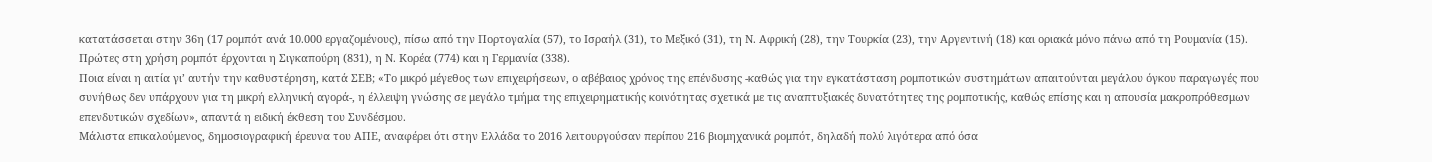κατατάσσεται στην 36η (17 ρομπότ ανά 10.000 εργαζομένους), πίσω από την Πορτογαλία (57), το Ισραήλ (31), το Μεξικό (31), τη Ν. Αφρική (28), την Τουρκία (23), την Αργεντινή (18) και οριακά μόνο πάνω από τη Ρουμανία (15). Πρώτες στη χρήση ρομπότ έρχονται η Σιγκαπούρη (831), η Ν. Κορέα (774) και η Γερμανία (338).
Ποια είναι η αιτία γι’ αυτήν την καθυστέρηση, κατά ΣΕΒ; «Το μικρό μέγεθος των επιχειρήσεων, ο αβέβαιος χρόνος της επένδυσης -καθώς για την εγκατάσταση ρομποτικών συστημάτων απαιτούνται μεγάλου όγκου παραγωγές που συνήθως δεν υπάρχουν για τη μικρή ελληνική αγορά-, η έλλειψη γνώσης σε μεγάλο τμήμα της επιχειρηματικής κοινότητας σχετικά με τις αναπτυξιακές δυνατότητες της ρομποτικής, καθώς επίσης και η απουσία μακροπρόθεσμων επενδυτικών σχεδίων», απαντά η ειδική έκθεση του Συνδέσμου.
Μάλιστα επικαλούμενος, δημοσιογραφική έρευνα του ΑΠΕ, αναφέρει ότι στην Ελλάδα το 2016 λειτουργούσαν περίπου 216 βιομηχανικά ρομπότ, δηλαδή πολύ λιγότερα από όσα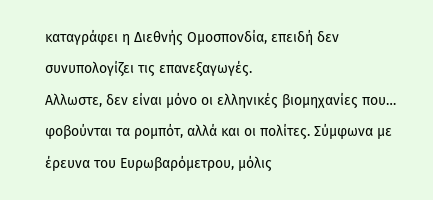καταγράφει η Διεθνής Ομοσπονδία, επειδή δεν συνυπολογίζει τις επανεξαγωγές.
Αλλωστε, δεν είναι μόνο οι ελληνικές βιομηχανίες που… φοβούνται τα ρομπότ, αλλά και οι πολίτες. Σύμφωνα με έρευνα του Ευρωβαρόμετρου, μόλις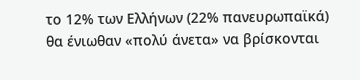το 12% των Ελλήνων (22% πανευρωπαϊκά) θα ένιωθαν «πολύ άνετα» να βρίσκονται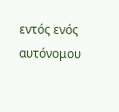εντός ενός αυτόνομου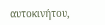αυτοκινήτου,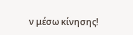ν μέσω κίνησης!